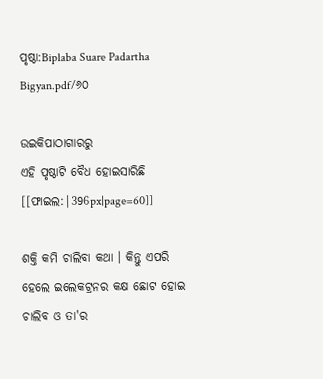ପୃଷ୍ଠା:Biplaba Suare Padartha Bigyan.pdf/୬୦

ଉଇକିପାଠାଗାର‌ରୁ
ଏହି ପୃଷ୍ଠାଟି ବୈଧ ହୋଇସାରିଛି
[[ଫାଇଲ:|396px|page=60]]

ଶକ୍ତି କମି ଚାଲିବା କଥା । କିନ୍ତୁ ଏପରି ହେଲେ ଇଲେକଟ୍ରନର କକ୍ଷ ଛୋଟ ହୋଇ ଚାଲିବ ଓ ତା'ର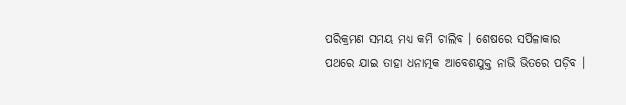ପରିକ୍ରମଣ ସମୟ ମଧ୍ୟ କମି ଚାଲିବ । ଶେଷରେ ସର୍ପିଳାକାର ପଥରେ ଯାଇ ତାହା ଧନାତ୍ମକ ଆବେଶଯୁକ୍ତ ନାଭି ଭିତରେ ପଡ଼ିବ ।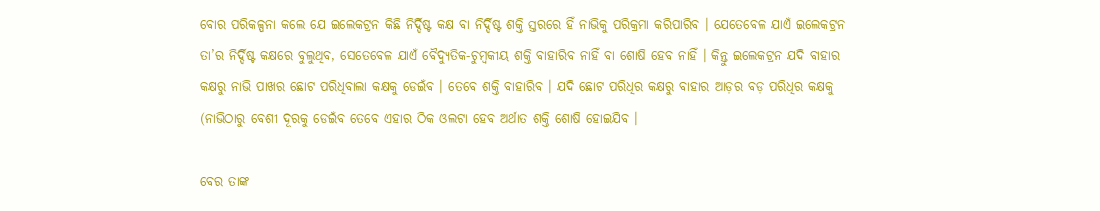ବୋର ପରିକଳ୍ପନା କଲେ ଯେ ଇଲେକଟ୍ରନ କିଛି ନିର୍ଦ୍ଦିଷ୍ଟ କକ୍ଷ ବା ନିର୍ଦ୍ଦିଷ୍ଟ ଶକ୍ତି ସ୍ତରରେ ହିଁ ନାଭିକୁ ପରିକ୍ରମା କରିପାରିବ । ଯେତେବେଳ ଯାଏଁ ଇଲେକଟ୍ରନ ତା’ର ନିର୍ଦ୍ଦିଷ୍ଟ କକ୍ଷରେ ବୁଲୁଥିବ, ସେତେବେଳ ଯାଏଁ ବୈଦ୍ଯୁତିକ-ଚୁମ୍ବକୀୟ ଶକ୍ତି ବାହାରିବ ନାହିଁ ବା ଶୋଷି ହେବ ନାହିଁ । କିନ୍ତୁ ଇଲେକଟ୍ରନ ଯଦି ବାହାର କକ୍ଷରୁ ନାଭି ପାଖର ଛୋଟ ପରିଧିବାଲା କକ୍ଷକୁ ଡେଇଁବ । ତେବେ ଶକ୍ତି ବାହାରିବ । ଯଦି ଛୋଟ ପରିଧିର କକ୍ଷରୁ ବାହାର ଆଡ଼ର ବଡ଼ ପରିଧିର କକ୍ଷକୁ (ନାଭିଠାରୁ ବେଶୀ ଦୂରକୁ ଡେଇଁବ ତେବେ ଏହାର ଠିକ ଓଲଟା ହେବ ଅର୍ଥାତ ଶକ୍ତି ଶୋଷି ହୋଇଯିବ ।

ବେର ତାଙ୍କ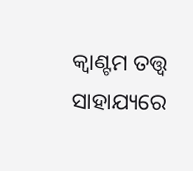କ୍ୱାଣ୍ଟମ ତତ୍ତ୍ବ ସାହାଯ୍ୟରେ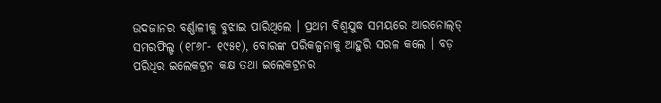ଉଦଜାନର ବର୍ଣ୍ଣାଳୀକୁ ବୁଝାଇ ପାରିଥିଲେ । ପ୍ରଥମ ବିଶ୍ବଯୁଦ୍ଧ ସମୟରେ ଆରନୋଲ୍‌ଡ୍ ସମରଫିଲ୍ଡ (୧୮୬୮- ୧୯୫୧), ବୋରଙ୍କ ପରିକଳ୍ପନାକୁ ଆହୁରି ସରଳ କଲେ । ବଡ଼ ପରିଧିର ଇଲେକଟ୍ରନ କକ୍ଷ ତଥା ଇଲେକଟ୍ରନର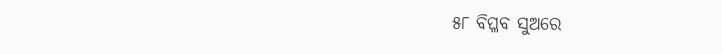୫୮ ବିପ୍ଳବ ସୁଅରେ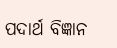ପଦାର୍ଥ ବିଜ୍ଞାନ